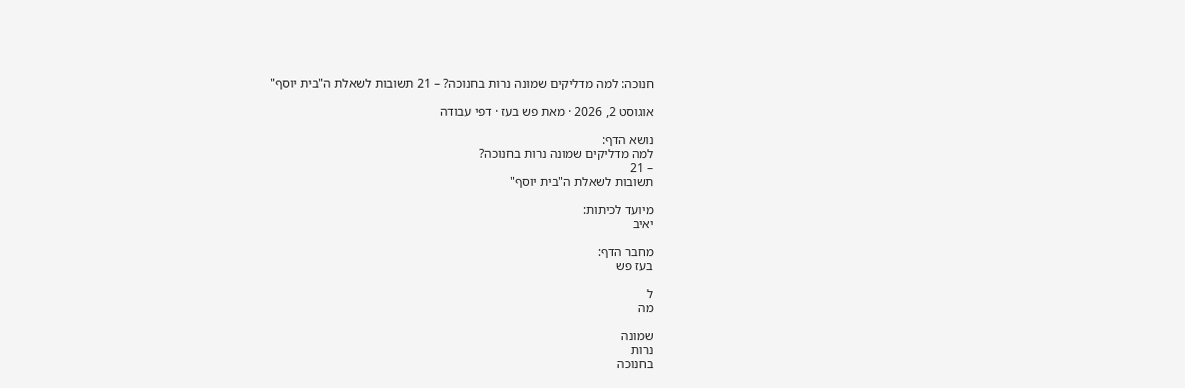חנוכה: למה מדליקים שמונה נרות בחנוכה? – 21 תשובות לשאלת ה"בית יוסף"

אוגוסט 2, 2026 · מאת פש בעז · דפי עבודה

נושא הדף:
למה מדליקים שמונה נרות בחנוכה?
– 21
תשובות לשאלת ה"בית יוסף"

מיועד לכיתות:
יאיב

מחבר הדף:
בעז פש

ל
מה

שמונה
נרות
בחנוכה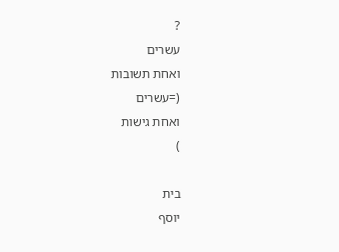?
עשרים
ואחת תשובות
(=עשרים
ואחת גישות
)

בית
יוסף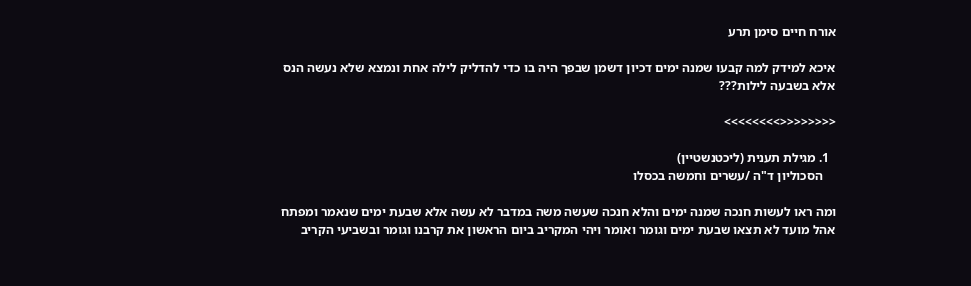אורח חיים סימן תרע

איכא למידק למה קבעו שמנה ימים דכיון דשמן שבפך היה בו כדי להדליק לילה אחת ונמצא שלא נעשה הנס אלא בשבעה לילות???

<<<<<<<<>>>>>>>>

  1. מגילת תענית (ליכטנשטיין)
    הסכוליון ד"ה /עשרים וחמשה בכסלו

ומה ראו לעשות חנכה שמנה ימים והלא חנכה שעשה משה במדבר לא עשה אלא שבעת ימים שנאמר ומפתח אהל מועד לא תצאו שבעת ימים וגומר ואומר ויהי המקריב ביום הראשון את קרבנו וגומר ובשביעי הקריב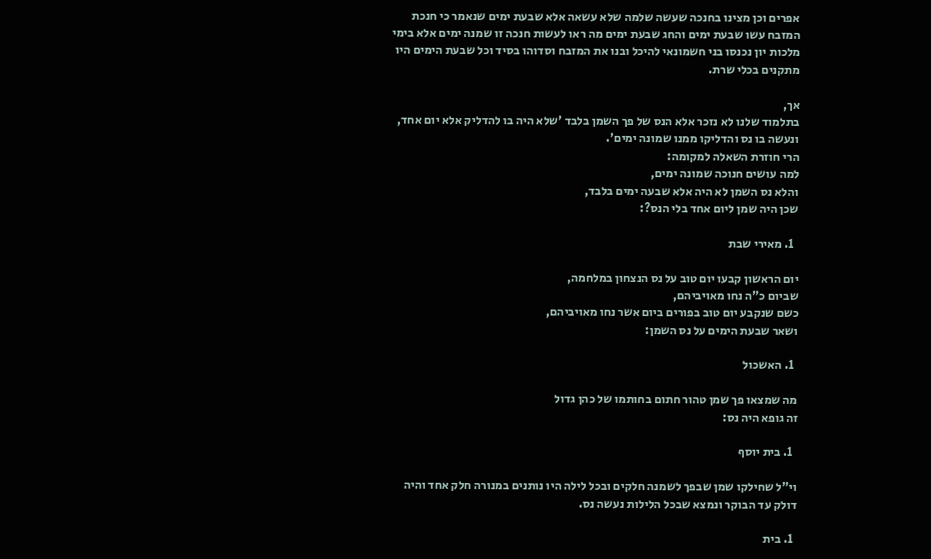אפרים וכן מצינו בחנכה שעשה שלמה שלא עשאה אלא שבעת ימים שנאמר כי חנכת המזבח עשו שבעת ימים והחג שבעת ימים מה ראו לעשות חנכה זו שמנה ימים אלא בימי מלכות יון נכנסו בני חשמונאי להיכל ובנו את המזבח וסדוהו בסיד וכל שבעת הימים היו מתקנים בכלי שרת.

אך,
בתלמוד שלנו לא נזכר אלא הנס של פך השמן בלבד 'שלא היה בו להדליק אלא יום אחד,
ונעשה בו נס והדליקו ממנו שמונה ימים'.
הרי חוזרת השאלה למקומה:
למה עושים חנוכה שמונה ימים,
והלא נס השמן לא היה אלא שבעה ימים בלבד,
שכן היה שמן ליום אחד בלי הנס?:

  1. מאירי שבת

יום הראשון קבעו יום טוב על נס הנצחון במלחמה,
שביום כ"ה נחו מאויביהם,
כשם שנקבע יום טוב בפורים ביום אשר נחו מאויביהם,
ושאר שבעת הימים על נס השמן:

  1. האשכול

מה שמצאו פך שמן טהור חתום בחותמו של כהן גדול
זה גופא היה נס:

  1. בית יוסף

וי"ל שחילקו שמן שבפך לשמנה חלקים ובכל לילה היו נותנים במנורה חלק אחד והיה דולק עד הבוקר ונמצא שבכל הלילות נעשה נס.

  1. בית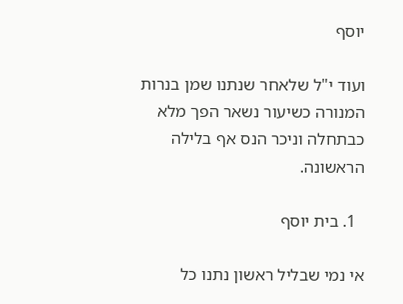יוסף

ועוד י"ל שלאחר שנתנו שמן בנרות המנורה כשיעור נשאר הפך מלא כבתחלה וניכר הנס אף בלילה הראשונה.

  1. בית יוסף

אי נמי שבליל ראשון נתנו כל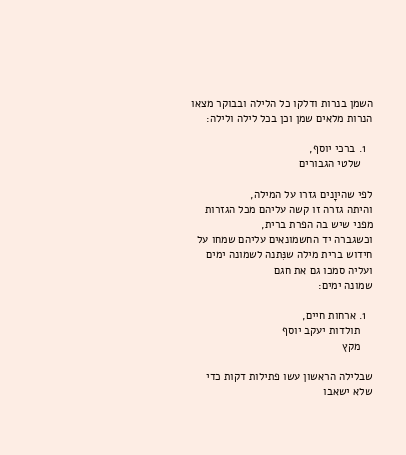השמן בנרות ודלקו כל הלילה ובבוקר מצאו הנרות מלאים שמן וכן בכל לילה ולילה:

  1. ברכי יוסף,
    שלטי הגבורים

לפי שהיוָנים גזרו על המילה,
והיתה גזרה זו קשה עליהם מכל הגזרות מפני שיש בה הפרת ברית,
וכשגברה יד החשמונאים עליהם שמחו על חידוש ברית מילה שנִּתנה לשמונה ימים ועליה סמכו גם את חגם
שמונה ימים:

  1. ארחות חיים,
    תולדות יעקב יוסף
    מקץ

שבלילה הראשון עשו פתילות דקות כדי שלא ישאבו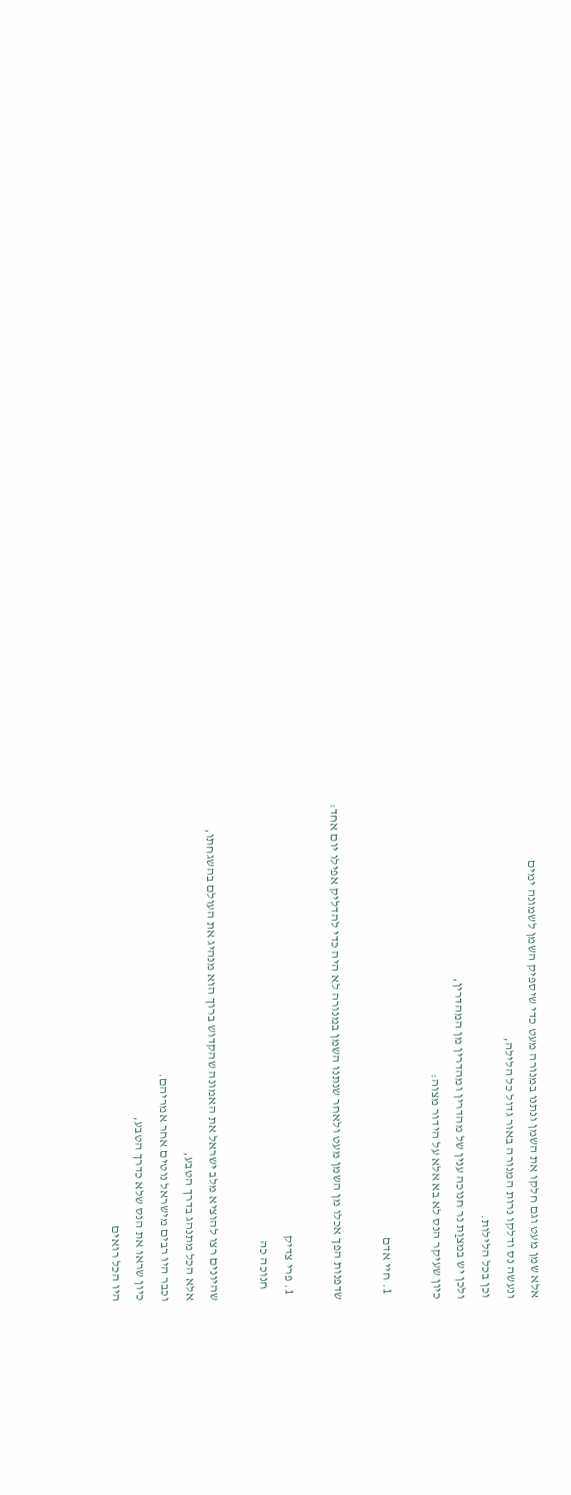אלא שמן מעט וגם חלקו את השמן ונתנו במנורה מעט כדי שיספיק השמן לשמונה ימים
ונעשה נס ודלקו נרות המנורה באור גדול כל הלילה,
וכן בכל הלילות.
ולכן יש במצוַת נר חנוכה ענין של מהדרין ומהדרין מן המהדרין,
כיון שעיקר הנס לא בא אלא על הידור מצוה:

  1. חיי אדם

שדפנות הפך אכלו מן השמן מעט ולאחר שנתנו השמן במנורה לא היה כדי להדליק אפילו יום אחד:

  1. פרי צדיק
    חנוכה כה

שהיונים רצו להוציא מלב ישראל את האמונה שהקדוש ברוך הוא מנהיג את העולם בהשגחתו,
אלא הכל מתנהג בדרך הטבע,
וכבר היו רבים מישראל נוטים אחר אמריהם.
כיון שראו את הנס שלא כדרך הטבע,
היו הכל רואים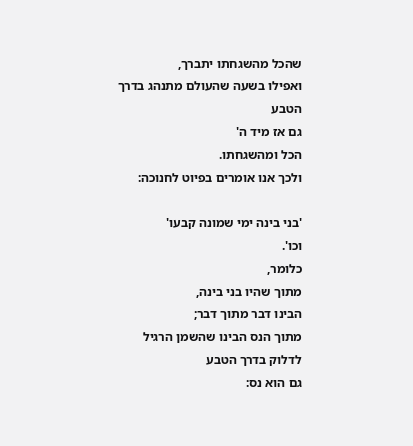שהכל מהשגחתו יתברך,
ואפילו בשעה שהעולם מתנהג בדרך הטבע
גם אז מיד ה'
הכל ומהשגחתו.
ולכך אנו אומרים בפיוט לחנוכה:

'בני בינה ימי שמונה קבעו'
וכו'.
כלומר,
מתוך שהיו בני בינה,
הבינו דבר מתוך דבר;
מתוך הנס הבינו שהשמן הרגיל לדלוק בדרך הטבע
גם הוא נס: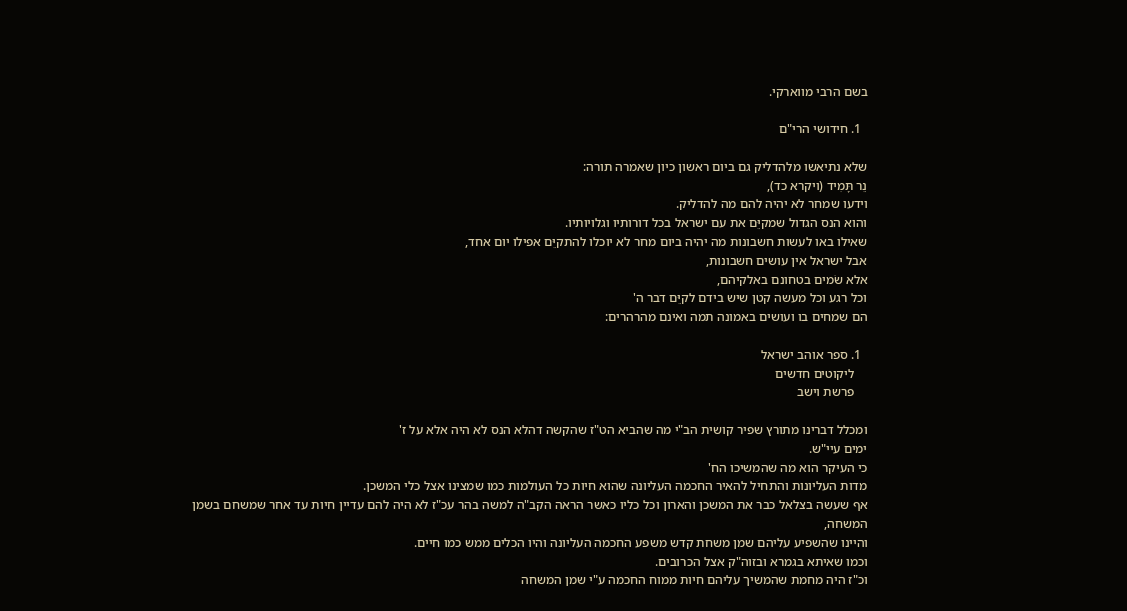בשם הרבי מווארקי.

  1. חידושי הרי"ם

שלא נתיאשו מלהדליק גם ביום ראשון כיון שאמרה תורה:
נֵר תָּמִיד (ויקרא כד),
וידעו שמחר לא יהיה להם מה להדליק.
והוא הנס הגדול שמקיֵּם את עם ישראל בכל דורותיו וגלויותיו.
שאילו באו לעשות חשבונות מה יהיה ביום מחר לא יוכלו להתקיֵּם אפילו יום אחד,
אבל ישראל אין עושים חשבונות,
אלא שׂמים בטחונם באלקיהם,
וכל רגע וכל מעשה קטן שיש בידם לקיֵּם דבר ה'
הם שמחים בו ועושים באמונה תמה ואינם מהרהרים:

  1. ספר אוהב ישראל
    ליקוטים חדשים
    פרשת וישב

ומכלל דברינו מתורץ שפיר קושית הב"י מה שהביא הט"ז שהקשה דהלא הנס לא היה אלא על ז'
ימים עיי"ש.
כי העיקר הוא מה שהמשיכו הח'
מדות העליונות והתחיל להאיר החכמה העליונה שהוא חיות כל העולמות כמו שמצינו אצל כלי המשכן.
אף שעשה בצלאל כבר את המשכן והארון וכל כליו כאשר הראה הקב"ה למשה בהר עכ"ז לא היה להם עדיין חיות עד אחר שמשחם בשמן המשחה,
והיינו שהשפיע עליהם שמן משחת קדש משפע החכמה העליונה והיו הכלים ממש כמו חיים.
וכמו שאיתא בגמרא ובזוה"ק אצל הכרובים.
וכ"ז היה מחמת שהמשיך עליהם חיות ממוח החכמה ע"י שמן המשחה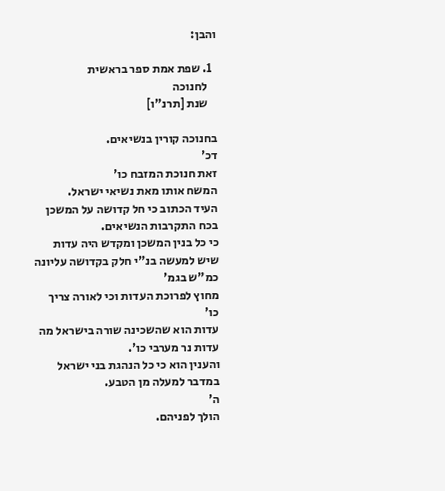והבן:

  1. שפת אמת ספר בראשית
    לחנוכה
    שנת [תרנ"ו]

בחנוכה קורין בנשיאים.
דכ'
זאת חנוכת המזבח כו'
המשח אותו מאת נשיאי ישראל.
העיד הכתוב כי חל קדושה על המשכן בכח התקרבות הנשיאים.
כי כל בנין המשכן ומקדש היה עדות שיש למעשה בנ"י חלק בקדושה עליונה כמ"ש בגמ'
מחוץ לפרוכת העדות וכי לאורה צריך כו'
עדות הוא שהשכינה שורה בישראל מה עדות נר מערבי כו'.
והענין הוא כי כל הנהגת בני ישראל במדבר למעלה מן הטבע.
ה'
הולך לפניהם.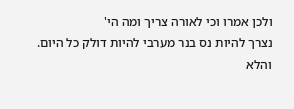ולכן אמרו וכי לאורה צריך ומה הי'
נצרך להיות נס בנר מערבי להיות דולק כל היום.
והלא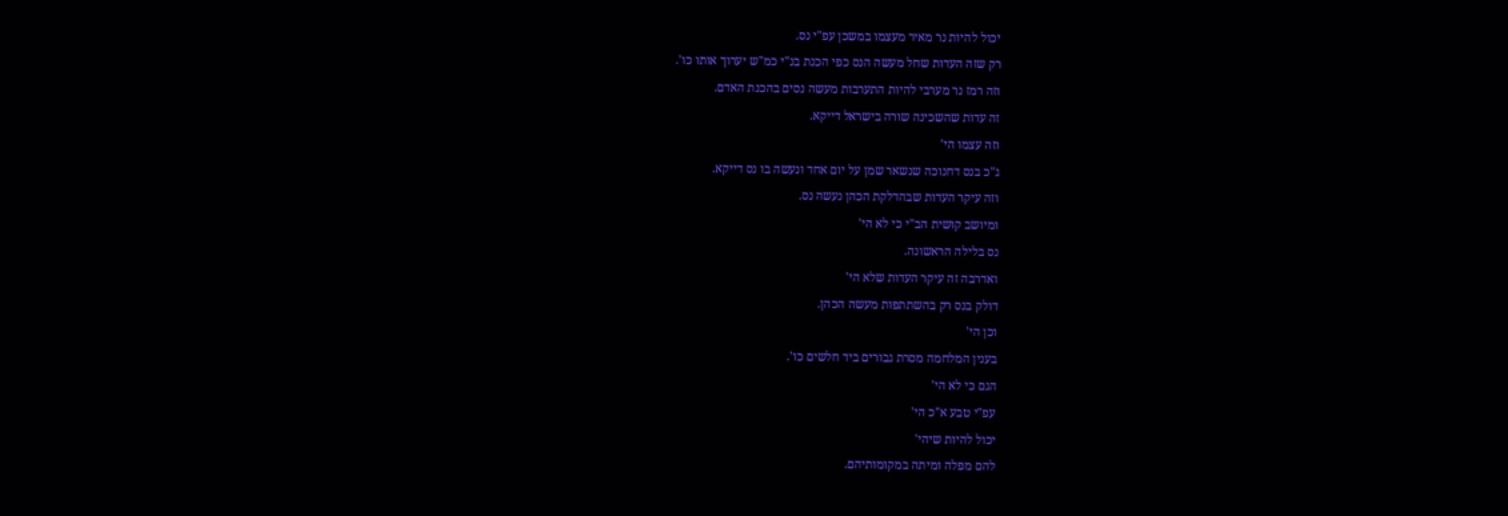יכול להיות נר מאיר מעצמו במשכן עפ"י נס.
רק שזה העדות שחל מעשה הנס כפי הכנת בנ"י כמ"ש יערוך אותו כו'.
וזה רמז נר מערבי להיות התערבות מעשה נסים בהכנת האדם.
זה עדות שהשכינה שורה בישראל דייקא.
וזה עצמו הי'
ג"כ בנס דחנוכה שנשאר שמן על יום אחד ונעשה בו נס דייקא.
וזה עיקר העדות שבהדלקת הכהן נעשה נס.
ומיושב קושית הב"י כי לא הי'
נס בלילה הראשונה.
ואדרבה זה עיקר העדות שלא הי'
דולק בנס רק בהשתתפות מעשה הכהן.
וכן הי'
בענין המלחמה מסרת גבורים ביד חלשים כו'.
הגם כי לא הי'
עפ"י טבע א"כ הי'
יכול להיות שיהי'
להם מפלה ומיתה במקומותיהם.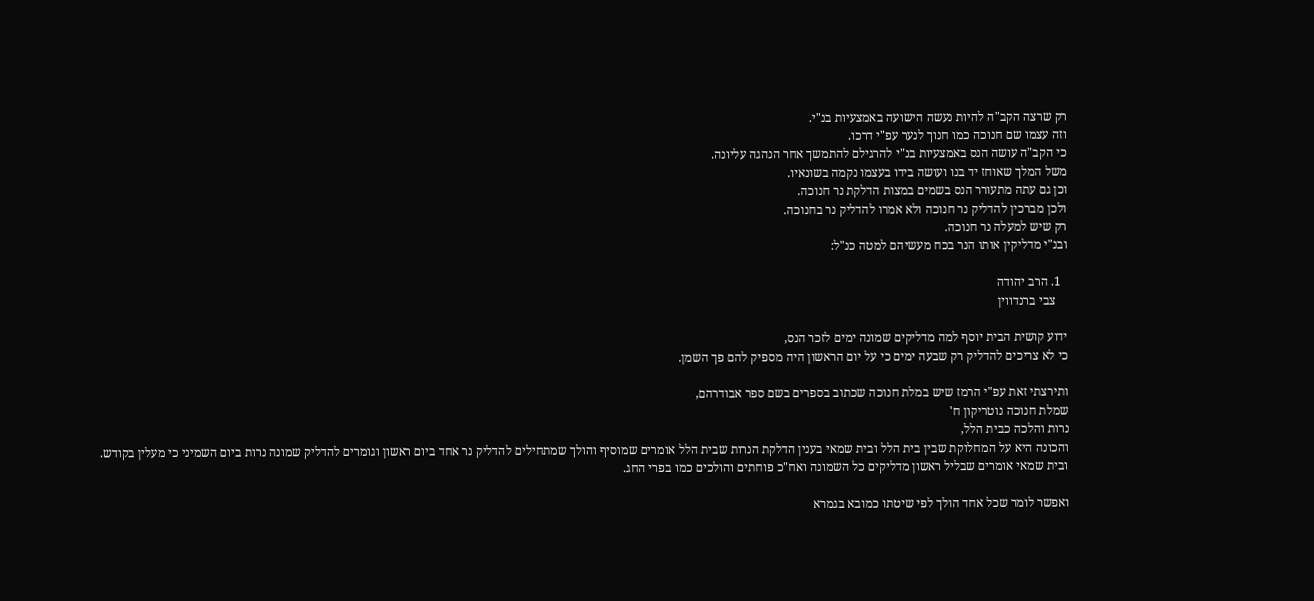רק שרצה הקב"ה להיות נעשה הישועה באמצעיות בנ"י.
וזה עצמו שם חנוכה כמו חנוך לנער עפ"י דרכו.
כי הקב"ה עושה הנס באמצעיות בנ"י להרגילם להתמשך אחר הנהגה עליונה.
משל המלך שאוחז יד בנו ועושה בידו בעצמו נקמה בשונאיו.
וכן גם עתה מתעורר הנס בשמים במצות הדלקת נר חנוכה.
ולכן מברכין להדליק נר חנוכה ולא אמרו להדליק נר בחנוכה.
רק שיש למעלה נר חנוכה.
ובנ"י מדליקין אותו הנר בכח מעשיהם למטה כנ"ל:

  1. הרב יהודה
    צבי ברנדווין

ידוע קושית הבית יוסף למה מדליקים שמונה ימים לזכר הנס,
כי לא צריכים להדליק רק שבעה ימים כי על יום הראשון היה מספיק להם פך השמן.

ותירצתי זאת עפ"י הרמז שיש במלת חנוכה שכתוב בספרים בשם ספר אבודרהם,
שמלת חנוכה נוטריקון ח'
נרות והלכה כבית הלל,
והכונה היא על המחלוקת שבין בית הלל ובית שמאי בענין הדלקת הנרות שבית הלל אומרים שמוסיף והולך שמתחילים להדליק נר אחד ביום ראשון וגומרים להדליק שמונה נרות ביום השמיני כי מעלין בקודש.
ובית שמאי אומרים שבליל ראשון מדליקים כל השמונה ואח"כ פוחתים והולכים כמו בפרי החג.

ואפשר לומר שכל אחד הולך לפי שיטתו כמובא בגמרא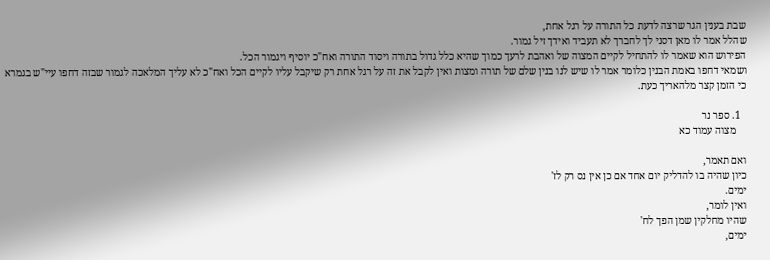שבת בענין הגר שרצה לדעת כל התורה על רגל אחת,
שהלל אמר לו מאן דסני לך לחברך לא תעביד ואידך זיל גמור.
הפירוש הוא שאמר לו להתחיל לקיים המצוה של ואהבת לרעך כמוך שהיא כלל גדול בתורה ויסוד התורה ואח"כ יוסיף ויגמור הכל.
ושמאי דחפו באמת הבנין כלומר אמר לו שיש לנו בנין שלם של תורה ומצות ואין לקבל את זה על רגל אחת רק שיקבל עליו לקיים הכל ואח"כ לא עליך המלאכה לגמור שבזה דחפו עיי"ש בגמרא כי הזמן קצר מלהאריך כעת.

  1. ספר נר
    מצוה עמוד כא

ואם תאמר,
כיון שהיה בו להדליק יום אחד אם כן אין נס רק לז'
ימים.
ואין לומר,
שהיו מחלקין שמן הפך לח'
ימים,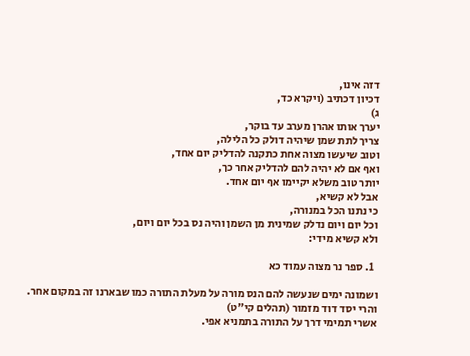דזה אינו,
דכיון דכתיב (ויקרא כד,
ג)
יערך אותו אהרן מערב עד בוקר,
צריך לתת שמן שיהיה דולק כל הלילה,
וטוב שיעשו מצוה אחת כתקנה להדליק יום אחד,
ואף אם לא יהיה להם להדליק אחר כך,
יותר טוב משלא יקיימו אף יום אחד.
אבל לא קשיא,
כי נתנו הכל במנורה,
וכל יום ויום נדלק שמינית מן השמן והיה נס בכל יום ויום,
ולא קשיא מידי:

  1. ספר נר מצוה עמוד כא

ושמונה ימים שנעשה להם הנס מורה על מעלת התורה כמו שבארנו זה במקום אחר.
והרי יסד דוד מזמור (תהלים קי"ט)
אשרי תמימי דרך על התורה בתמניא אפי.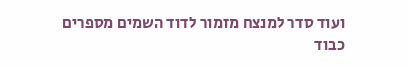ועוד סדר למנצח מזמור לדוד השמים מספרים כבוד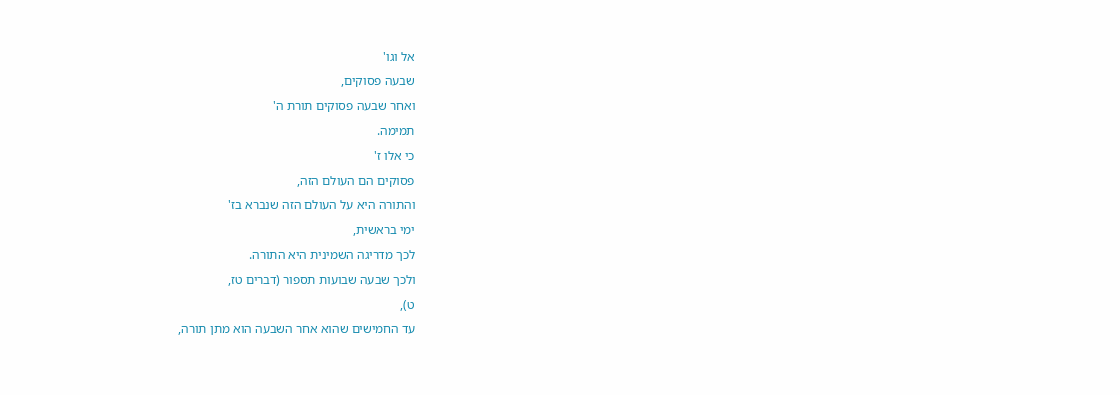אל וגו'
שבעה פסוקים,
ואחר שבעה פסוקים תורת ה'
תמימה.
כי אלו ז'
פסוקים הם העולם הזה,
והתורה היא על העולם הזה שנברא בז'
ימי בראשית,
לכך מדריגה השמינית היא התורה.
ולכך שבעה שבועות תספור (דברים טז,
ט),
עד החמישים שהוא אחר השבעה הוא מתן תורה,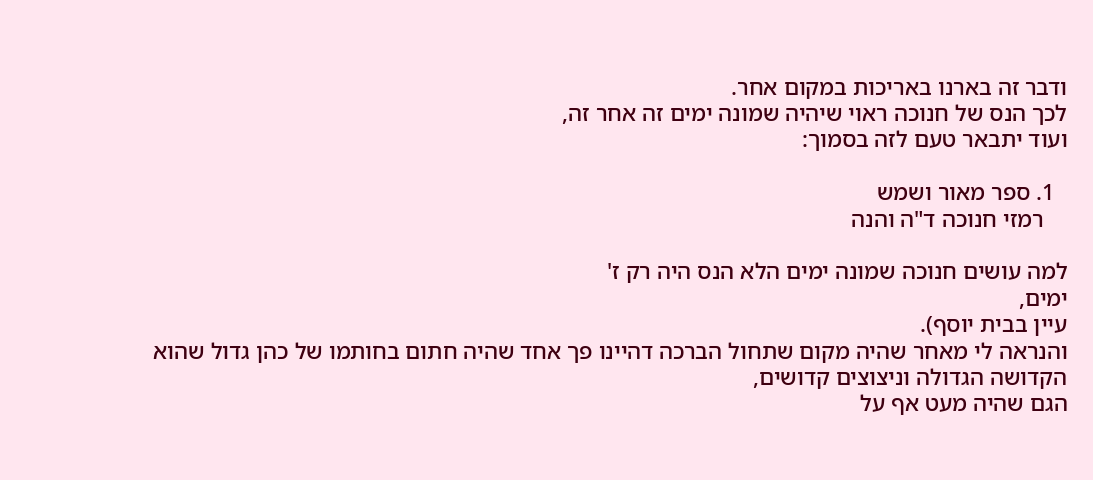ודבר זה בארנו באריכות במקום אחר.
לכך הנס של חנוכה ראוי שיהיה שמונה ימים זה אחר זה,
ועוד יתבאר טעם לזה בסמוך:

  1. ספר מאור ושמש
    רמזי חנוכה ד"ה והנה

למה עושים חנוכה שמונה ימים הלא הנס היה רק ז'
ימים,
עיין בבית יוסף).
והנראה לי מאחר שהיה מקום שתחול הברכה דהיינו פך אחד שהיה חתום בחותמו של כהן גדול שהוא הקדושה הגדולה וניצוצים קדושים,
הגם שהיה מעט אף על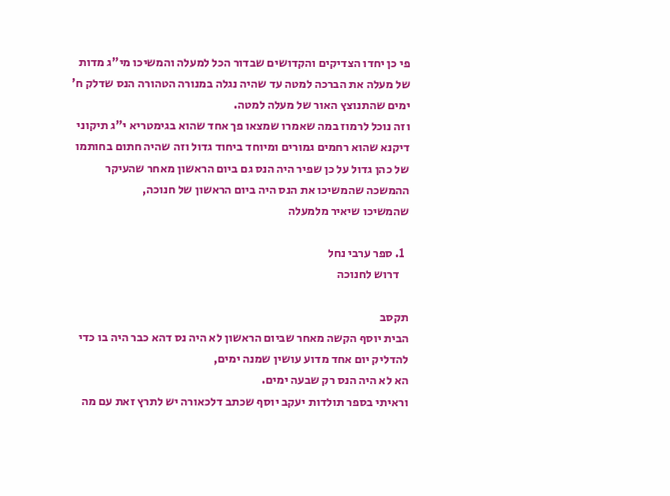פי כן יחדו הצדיקים והקדושים שבדור הכל למעלה והמשיכו מי"ג מדות של מעלה את הברכה למטה עד שהיה נגלה במנורה הטהורה הנס שדלק ח'
ימים שהתנוצץ האור של מעלה למטה.
וזה נוכל לרמוז במה שאמרו שמצאו פך אחד שהוא בגימטריא י"ג תיקוני דיקנא שהוא רחמים גמורים ומיוחד ביחוד גדול וזה שהיה חתום בחותמו של כהן גדול על כן שפיר היה הנס גם ביום הראשון מאחר שהעיקר ההמשכה שהמשיכו את הנס היה ביום הראשון של חנוכה,
שהמשיכו שיאיר מלמעלה

  1. ספר ערבי נחל
    דרוש לחנוכה

תקסב
הבית יוסף הקשה מאחר שביום הראשון לא היה נס דהא כבר היה בו כדי להדליק יום אחד מדוע עושין שמנה ימים,
הא לא היה הנס רק שבעה ימים.
וראיתי בספר תולדות יעקב יוסף שכתב דלכאורה יש לתרץ זאת עם מה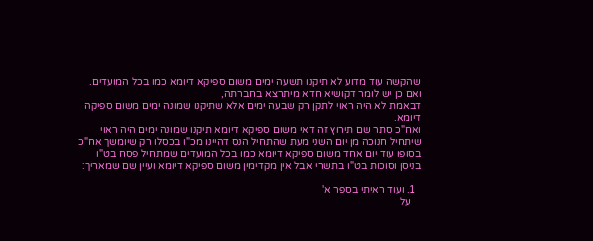שהקשה עוד מדוע לא תיקנו תשעה ימים משום ספיקא דיומא כמו בכל המועדים.
ואם כן יש לומר דקושיא חדא מיתרצא בחברתה,
דבאמת לא היה ראוי לתקן רק שבעה ימים אלא שתיקנו שמונה ימים משום ספיקה דיומא.
ואח"כ סתר שם תירוץ זה דאי משום ספיקא דיומא תיקנו שמונה ימים היה ראוי שיתחיל חנוכה מן יום השני מעת שהתחיל הנס דהיינו מכ"ו בכסלו רק שיומשך אח"כ בסופו עוד יום אחד משום ספיקא דיומא כמו בכל המועדים שמתחיל פסח בט"ו בניסן וסוכות בט"ו בתשרי אבל אין מקדימין משום ספיקא דיומא ועיין שם שמאריך:

  1. ועוד ראיתי בספר א'
    על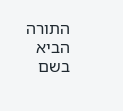התורה הביא בשם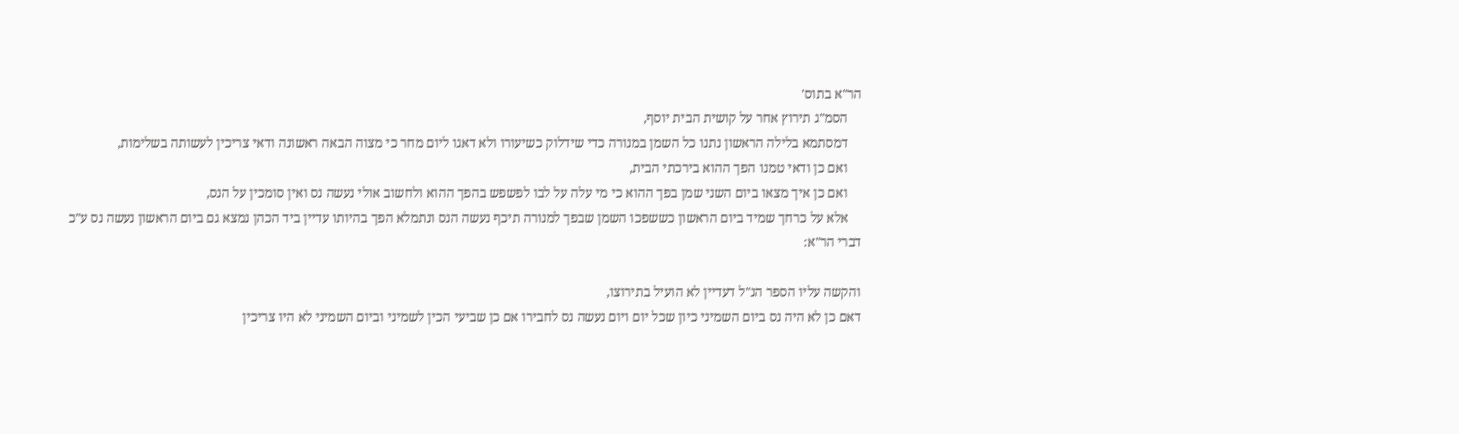הר"א בתוס'
    הסמ"ג תירוץ אחר על קושית הבית יוסף,
    דמסתמא בלילה הראשון נתנו כל השמן במנורה כדי שידלוק כשיעורו ולא דאגו ליום מחר כי מצוה הבאה ראשונה ודאי צריכין לעשותה בשלימות,
    ואם כן ודאי טמנו הפך ההוא בירכתי הבית,
    ואם כן איך מצאו ביום השני שמן בפך ההוא כי מי עלה על לבו לפשפש בהפך ההוא ולחשוב אולי נעשה נס ואין סומכין על הנס,
    אלא על כרחך שמיד ביום הראשון כששפכו השמן שבפך למנורה תיכף נעשה הנס ונתמלא הפך בהיותו עדיין ביד הכהן נמצא גם ביום הראשון נעשה נס ע"כ דברי הר"א:

והקשה עליו הספר הנ"ל דעדיין לא הועיל בתירוצו,
דאם כן לא היה נס ביום השמיני כיון שכל יום ויום נעשה נס לחבירו אם כן שביעי הכין לשמיני וביום השמיני לא היו צריכין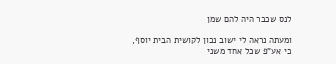לנס שכבר היה להם שמן

ומעתה נראה לי ישוב נכון לקושית הבית יוסף,
כי אע"פ שכל אחד משני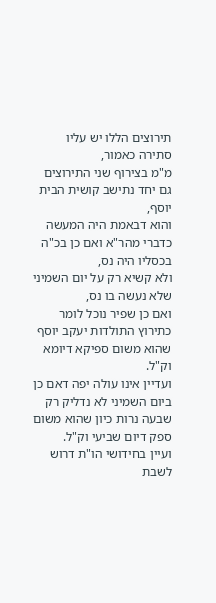תירוצים הללו יש עליו סתירה כאמור,
מ"מ בצירוף שני התירוצים גם יחד נתישב קושית הבית יוסף,
והוא דבאמת היה המעשה כדברי מהר"א ואם כן בכ"ה בכסליו היה נס,
ולא קשיא רק על יום השמיני שלא נעשה בו נס,
ואם כן שפיר נוכל לומר כתירוץ התולדות יעקב יוסף שהוא משום ספיקא דיומא וק"ל.
ועדיין אינו עולה יפה דאם כן ביום השמיני לא נדליק רק שבעה נרות כיון שהוא משום ספק דיום שביעי וק"ל.
ועיין בחידושי הו"ת דרוש לשבת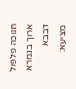חנוכה פלפול ארוך בגמרא דבבא מציעא: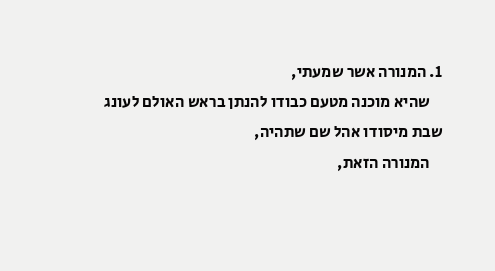1. המנורה אשר שמעתי,
    שהיא מוכנה מטעם כבודו להנתן בראש האולם לעונג שבת מיסודו אהל שם שתהיה,
    המנורה הזאת,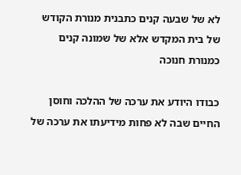לא של שבעה קנים כתבנית מנורת הקודש של בית המקדש אלא של שמונה קנים כמנורת חנוכה

כבודו היודע את ערכה של ההלכה וחוסן החיים שבה לא פחות מידיעתו את ערכה של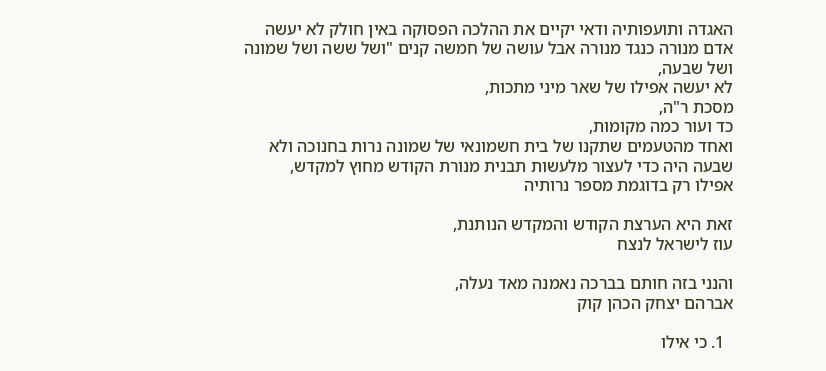האגדה ותועפותיה ודאי יקיים את ההלכה הפסוקה באין חולק לא יעשה אדם מנורה כנגד מנורה אבל עושה של חמשה קנים "ושל ששה ושל שמונה ושל שבעה,
לא יעשה אפילו של שאר מיני מתכות,
מסכת ר"ה,
כד ועור כמה מקומות,
ואחד מהטעמים שתקנו של בית חשמונאי של שמונה נרות בחנוכה ולא שבעה היה כדי לעצור מלעשות תבנית מנורת הקודש מחוץ למקדש,
אפילו רק בדוגמת מספר נרותיה

זאת היא הערצת הקודש והמקדש הנותנת,
עוז לישראל לנצח

והנני בזה חותם בברכה נאמנה מאד נעלה,
אברהם יצחק הכהן קוק

  1. כי אילו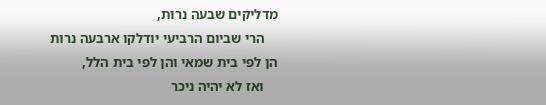מדליקים שבעה נרות,
    הרי שביום הרביעי יודלקו ארבעה נרות הן לפי בית שמאי והן לפי בית הלל,
    ואז לא יהיה ניכר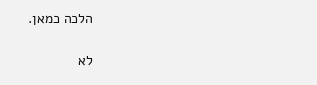הלכה כמאן.

לא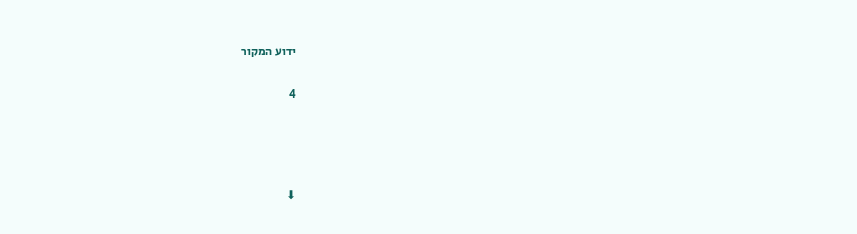ידוע המקור


4






⬇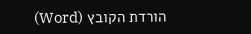הורדת הקובץ (Word)